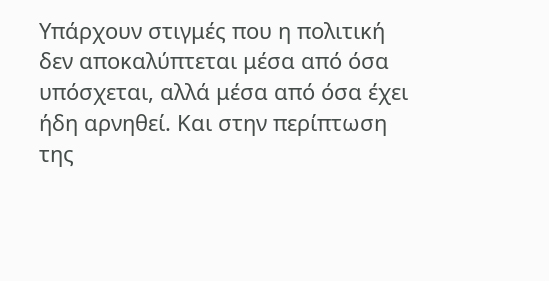Υπάρχουν στιγμές που η πολιτική δεν αποκαλύπτεται μέσα από όσα υπόσχεται, αλλά μέσα από όσα έχει ήδη αρνηθεί. Και στην περίπτωση της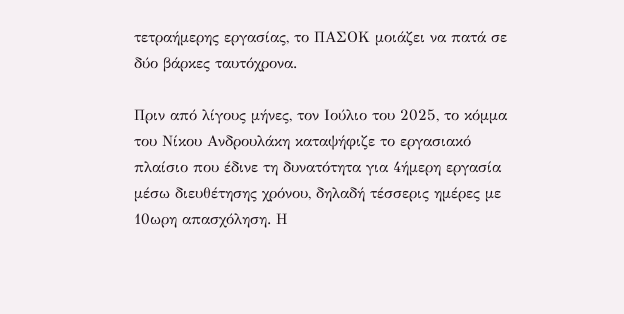τετραήμερης εργασίας, το ΠΑΣΟΚ μοιάζει να πατά σε δύο βάρκες ταυτόχρονα.

Πριν από λίγους μήνες, τον Ιούλιο του 2025, το κόμμα του Νίκου Ανδρουλάκη καταψήφιζε το εργασιακό πλαίσιο που έδινε τη δυνατότητα για 4ήμερη εργασία μέσω διευθέτησης χρόνου, δηλαδή τέσσερις ημέρες με 10ωρη απασχόληση. Η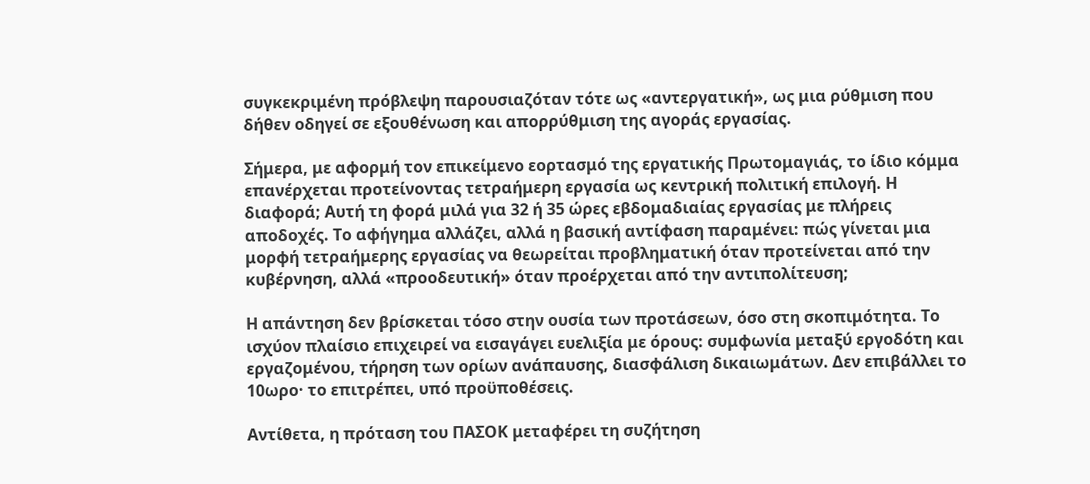συγκεκριμένη πρόβλεψη παρουσιαζόταν τότε ως «αντεργατική», ως μια ρύθμιση που δήθεν οδηγεί σε εξουθένωση και απορρύθμιση της αγοράς εργασίας.

Σήμερα, με αφορμή τον επικείμενο εορτασμό της εργατικής Πρωτομαγιάς, το ίδιο κόμμα επανέρχεται προτείνοντας τετραήμερη εργασία ως κεντρική πολιτική επιλογή. Η διαφορά; Αυτή τη φορά μιλά για 32 ή 35 ώρες εβδομαδιαίας εργασίας με πλήρεις αποδοχές. Το αφήγημα αλλάζει, αλλά η βασική αντίφαση παραμένει: πώς γίνεται μια μορφή τετραήμερης εργασίας να θεωρείται προβληματική όταν προτείνεται από την κυβέρνηση, αλλά «προοδευτική» όταν προέρχεται από την αντιπολίτευση;

Η απάντηση δεν βρίσκεται τόσο στην ουσία των προτάσεων, όσο στη σκοπιμότητα. Το ισχύον πλαίσιο επιχειρεί να εισαγάγει ευελιξία με όρους: συμφωνία μεταξύ εργοδότη και εργαζομένου, τήρηση των ορίων ανάπαυσης, διασφάλιση δικαιωμάτων. Δεν επιβάλλει το 10ωρο· το επιτρέπει, υπό προϋποθέσεις.

Αντίθετα, η πρόταση του ΠΑΣΟΚ μεταφέρει τη συζήτηση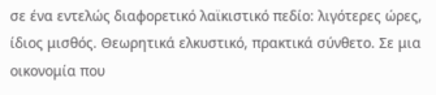σε ένα εντελώς διαφορετικό λαϊκιστικό πεδίο: λιγότερες ώρες, ίδιος μισθός. Θεωρητικά ελκυστικό, πρακτικά σύνθετο. Σε μια οικονομία που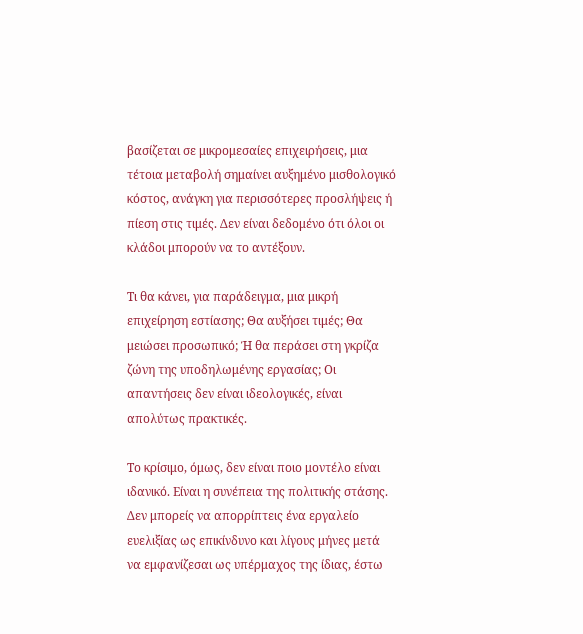βασίζεται σε μικρομεσαίες επιχειρήσεις, μια τέτοια μεταβολή σημαίνει αυξημένο μισθολογικό κόστος, ανάγκη για περισσότερες προσλήψεις ή πίεση στις τιμές. Δεν είναι δεδομένο ότι όλοι οι κλάδοι μπορούν να το αντέξουν.

Τι θα κάνει, για παράδειγμα, μια μικρή επιχείρηση εστίασης; Θα αυξήσει τιμές; Θα μειώσει προσωπικό; Ή θα περάσει στη γκρίζα ζώνη της υποδηλωμένης εργασίας; Οι απαντήσεις δεν είναι ιδεολογικές, είναι απολύτως πρακτικές.

Το κρίσιμο, όμως, δεν είναι ποιο μοντέλο είναι ιδανικό. Είναι η συνέπεια της πολιτικής στάσης. Δεν μπορείς να απορρίπτεις ένα εργαλείο ευελιξίας ως επικίνδυνο και λίγους μήνες μετά να εμφανίζεσαι ως υπέρμαχος της ίδιας, έστω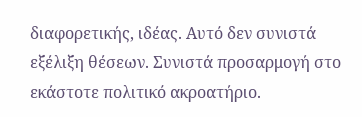διαφορετικής, ιδέας. Αυτό δεν συνιστά εξέλιξη θέσεων. Συνιστά προσαρμογή στο εκάστοτε πολιτικό ακροατήριο.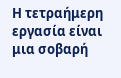Η τετραήμερη εργασία είναι μια σοβαρή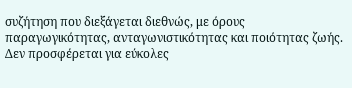συζήτηση που διεξάγεται διεθνώς, με όρους παραγωγικότητας, ανταγωνιστικότητας και ποιότητας ζωής. Δεν προσφέρεται για εύκολες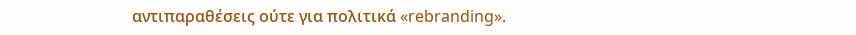αντιπαραθέσεις ούτε για πολιτικά «rebranding».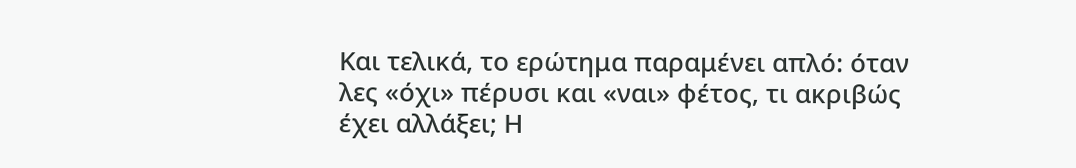Και τελικά, το ερώτημα παραμένει απλό: όταν λες «όχι» πέρυσι και «ναι» φέτος, τι ακριβώς έχει αλλάξει; Η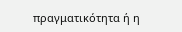πραγματικότητα ή η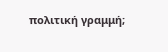πολιτική γραμμή;